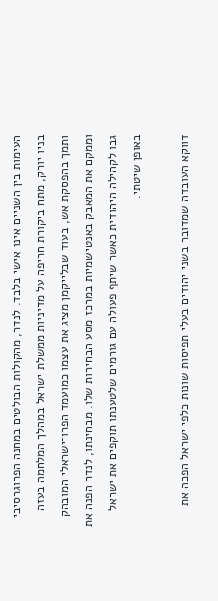העימות בין השניים אינו אישי בלבד. לנדר, מהקולות הבולטים במחנה הפרוגרסיבי בניו יורק, מתח ביקורת חריפה על מדיניות ממשלת ישראל במהלך המלחמה בעזה ותמך בהפסקת אש, בעוד שבלייקמן מציג את עצמו כמועמד הפרו־ישראלי המובהק וממקם את המאבק באנטישמיות במרכז מסע הבחירות שלו. מבחינתו, לנדר הפנה את גבו לקהילה היהודית כאשר שיתף פעולה עם גורמים שלטענתו תוקפים את ישראל באופן שיטתי.

דווקא העובדה שמדובר בשני יהודים בעלי תפיסות שונות כלפי ישראל הפכה את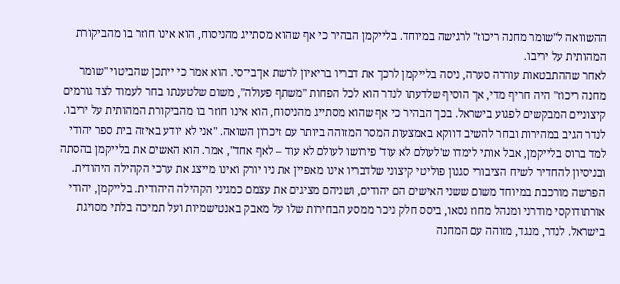ההשוואה ל"שומר מחנה ריכוז" לרגישה במיוחד. בלייקמן הבהיר כי אף שהוא מסתייג מהניסוח, הוא אינו חוזר בו מהביקורת המהותית על יריבו.
לאחר שההתבטאות עוררה סערה, ניסה בלייקמן לרכך את דבריו בריאיון לרשת אן־בי־סי. הוא אמר כי ייתכן שהביטוי "שומר מחנה ריכוז" היה חריף מדי, אך הוסיף שלדעתו לנדר הוא לכל הפחות "משתף פעולה", משום שלטענתו בחר לעמוד לצד גורמים קיצוניים המבקשים לפגוע בישראל. בכך הבהיר כי אף שהוא מסתייג מהניסוח, הוא אינו חוזר בו מהביקורת המהותית על יריבו.
לנדר הגיב במהירות ובחר להשיב דווקא באמצעות המסר המזוהה ביותר עם זיכרון השואה. "אני לא יודע באיזה בית ספר יהודי למד ברוס בלייקמן, אבל אותי לימדו ש'לעולם לא עוד' פירושו לעולם לא עוד – לאף אחד", אמר. הוא האשים את בלייקמן בהסתה ובניסיון להחדיר לשיח הציבורי סגנון פוליטי קיצוני שלדבריו אינו מאפיין את ניו יורק ואינו מייצג את ערכי הקהילה היהודית.
הפרשה מורכבת במיוחד משום ששני האישים הם יהודים, ושניהם מציגים את עצמם כמגיני הקהילה היהודית. בלייקמן, יהודי אורתודוקסי מודרני ומנהל מחוז נסאו, ביסס חלק ניכר ממסע הבחירות שלו על מאבק באנטישמיות ועל תמיכה בלתי מסויגת בישראל. לנדר, מנגד, מזוהה עם המחנה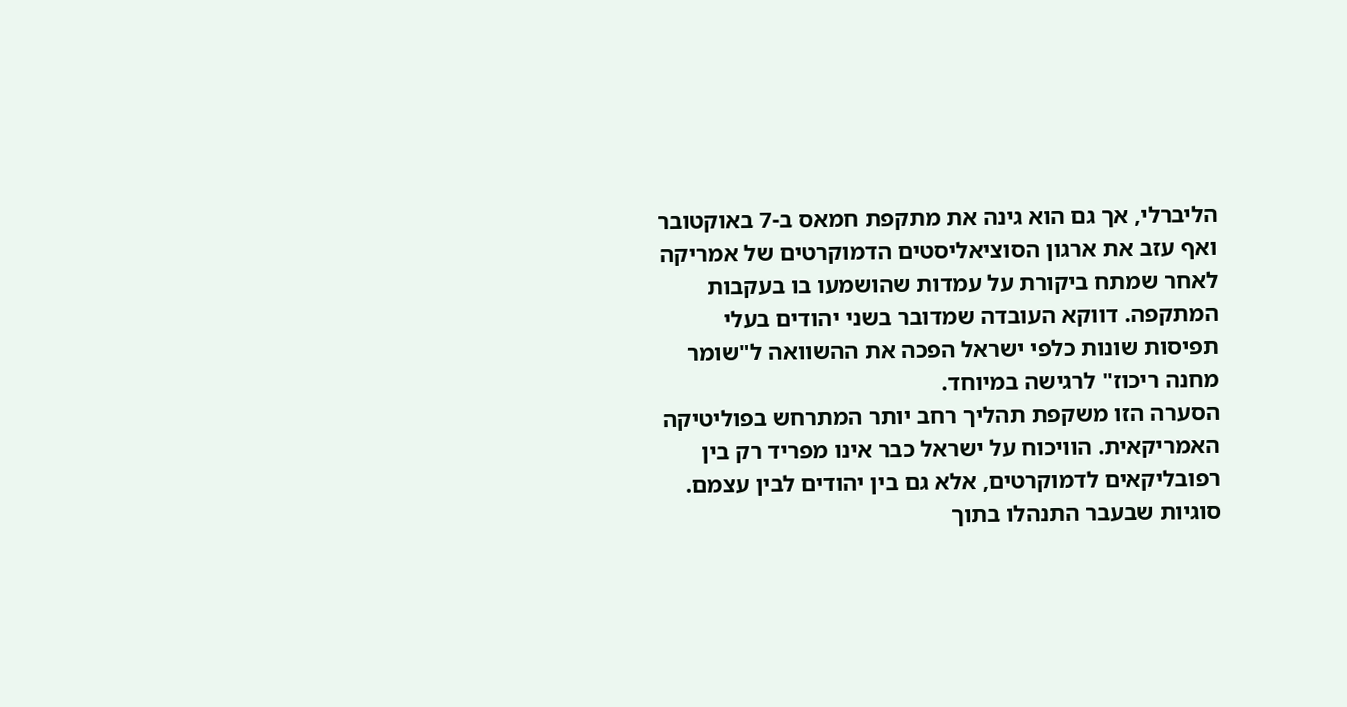הליברלי, אך גם הוא גינה את מתקפת חמאס ב-7 באוקטובר ואף עזב את ארגון הסוציאליסטים הדמוקרטים של אמריקה לאחר שמתח ביקורת על עמדות שהושמעו בו בעקבות המתקפה. דווקא העובדה שמדובר בשני יהודים בעלי תפיסות שונות כלפי ישראל הפכה את ההשוואה ל"שומר מחנה ריכוז" לרגישה במיוחד.
הסערה הזו משקפת תהליך רחב יותר המתרחש בפוליטיקה האמריקאית. הוויכוח על ישראל כבר אינו מפריד רק בין רפובליקאים לדמוקרטים, אלא גם בין יהודים לבין עצמם. סוגיות שבעבר התנהלו בתוך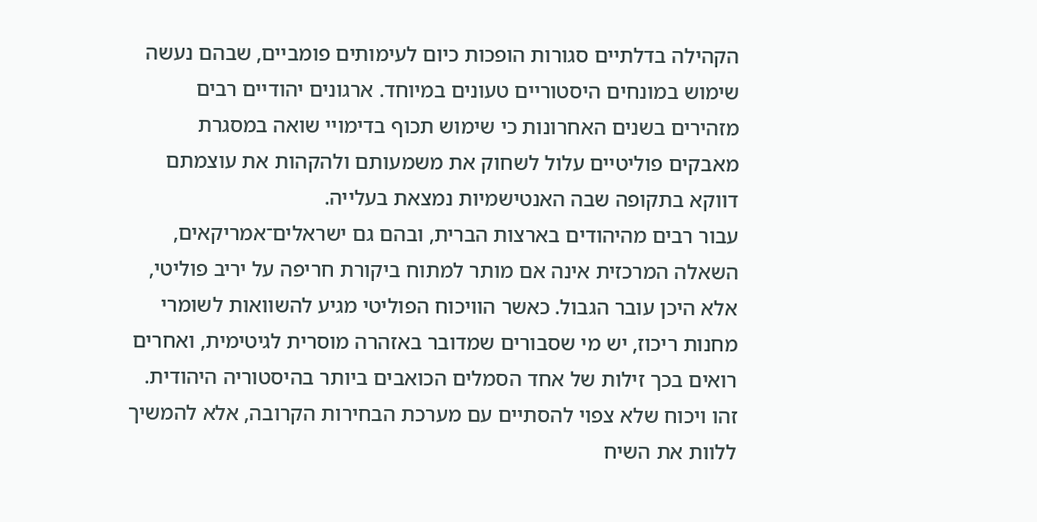הקהילה בדלתיים סגורות הופכות כיום לעימותים פומביים, שבהם נעשה שימוש במונחים היסטוריים טעונים במיוחד. ארגונים יהודיים רבים מזהירים בשנים האחרונות כי שימוש תכוף בדימויי שואה במסגרת מאבקים פוליטיים עלול לשחוק את משמעותם ולהקהות את עוצמתם דווקא בתקופה שבה האנטישמיות נמצאת בעלייה.
עבור רבים מהיהודים בארצות הברית, ובהם גם ישראלים־אמריקאים, השאלה המרכזית אינה אם מותר למתוח ביקורת חריפה על יריב פוליטי, אלא היכן עובר הגבול. כאשר הוויכוח הפוליטי מגיע להשוואות לשומרי מחנות ריכוז, יש מי שסבורים שמדובר באזהרה מוסרית לגיטימית, ואחרים רואים בכך זילות של אחד הסמלים הכואבים ביותר בהיסטוריה היהודית. זהו ויכוח שלא צפוי להסתיים עם מערכת הבחירות הקרובה, אלא להמשיך ללוות את השיח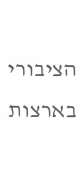הציבורי בארצות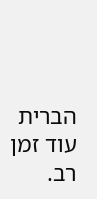הברית עוד זמן רב.